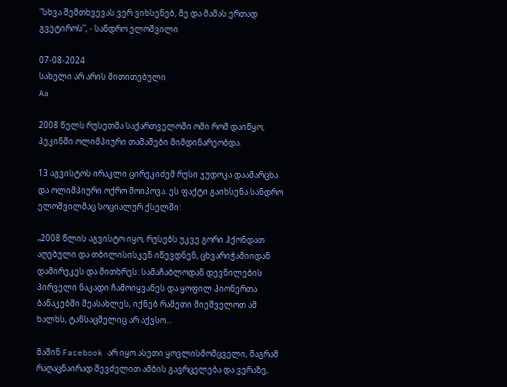"სხვა შემთხვევას ვერ ვიხსენებ, მე და მამას ერთად გვეტიროს", - სანდრო ელოშვილი

07-08-2024
სახელი არ არის მითითებული
Aa

2008 წელს რუსეთმა საქართველოში ომი რომ დაიწყო, პეკინში ოლიმპიური თამაშები მიმდინარეობდა.

13 აგვისტოს ირაკლი ცირეკიძემ რუსი ჯუდოკა დაამარცხა და ოლიმპიური ოქრო მოიპოვა. ეს ფაქტი გაიხსენა სანდრო ელოშვილმაც სოციალურ ქსელში:

„2008 წლის აგვისტო იყო, რუსებს უკვე გორი ჰქონდათ აღებული და თბილისისკენ იწევდნენ, ცხვარიჭამიიდან დამირეკეს და მითხრეს: სამაჩაბლოდან დევნილების პირველი ნაკადი ჩამოიყვანეს და ყოფილ პიონერთა ბანაკებში შეასახლეს, იქნებ რამეთი მიეშველოთ ამ ხალხს, ტანსაცმელიც არ აქვსო…

მაშინ Facebook არ იყო ასეთი ყოვლისმომცველი, მაგრამ რაღაცნაირად შევძელით ამბის გავრცელება და ვერაზე,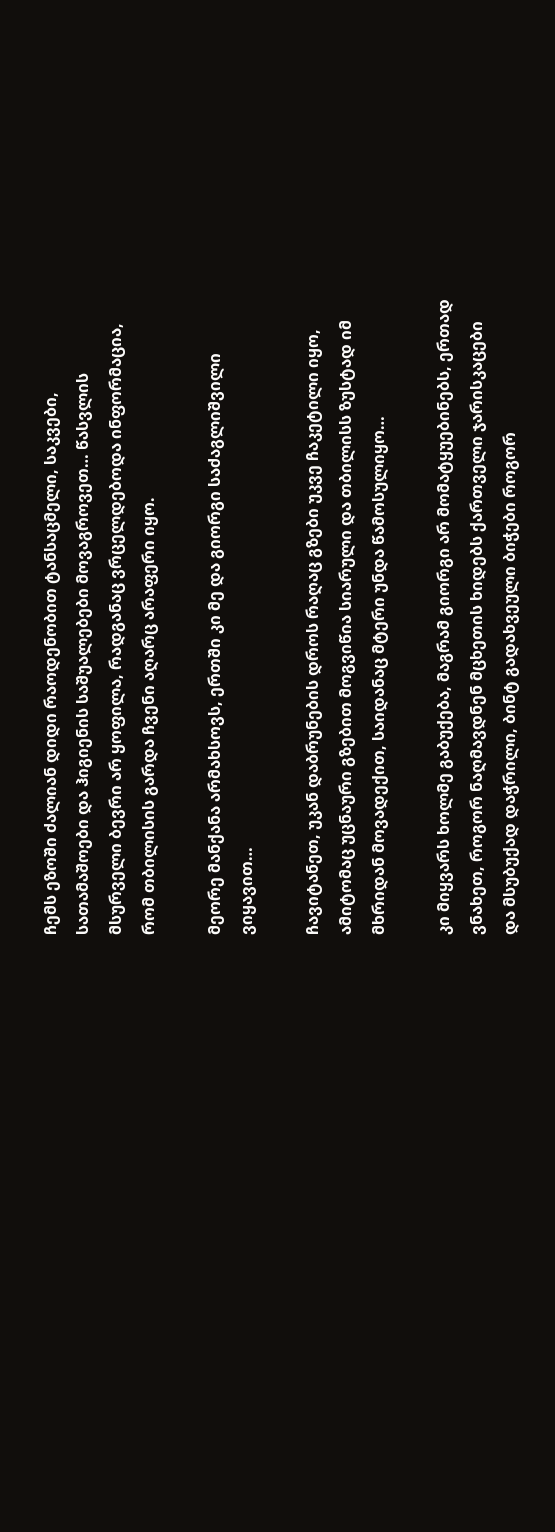ჩემს ეზოში ძალიან დიდი რაოდენობით ტანსაცმელი, საკვები, სათამაშოები და ჰიგიენის საშუალებები მოვაგროვეთ… წასვლის მსურველი ბევრი არ ყოფილა, რადგანაც ვრცელდებოდა ინფორმაცია, რომ თბილისის გარდა ჩვენი აღარც არაფერი იყო.

მეორე მანქანა არმახსოვს, ერთში კი მე და გიორგი საძაგლიშვილი ვიყავით…

ჩავიტანეთ, უკან დაბრუნების დროს რაღაც გზები უკვე ჩაკეტილი იყო, ამიტომაც უცნაური გზებით მოგვიწია სიარული და თბილისს ზუსტად იმ მხრიდან მოვადექით, საიდანაც მტერი უნდა წამოსულიყო…

კი მიყვარს ხოლმე გაბუქება, მაგრამ გიორგი არ მომატყუებინებს, ერთად ვნახეთ, როგორ ნაღმავდნენ მცხეთის ხიდებს ქართველი ჯარისკაცები და მსუბუქად დაჭრილი, ბინტ გადახვეული ბიჭები როგორ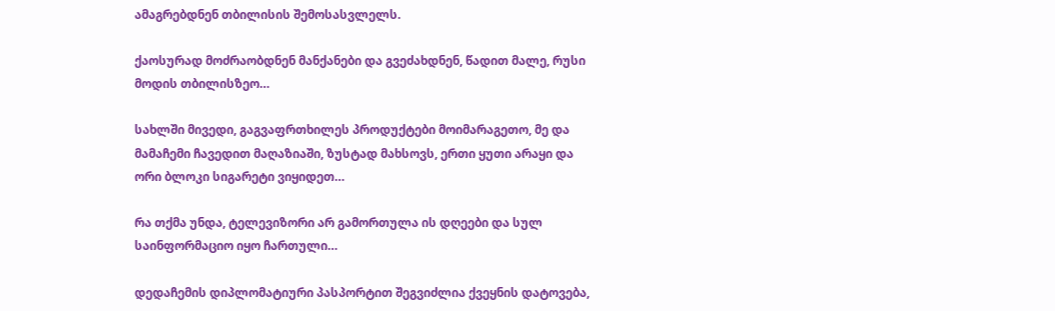ამაგრებდნენ თბილისის შემოსასვლელს.

ქაოსურად მოძრაობდნენ მანქანები და გვეძახდნენ, წადით მალე, რუსი მოდის თბილისზეო…

სახლში მივედი, გაგვაფრთხილეს პროდუქტები მოიმარაგეთო, მე და მამაჩემი ჩავედით მაღაზიაში, ზუსტად მახსოვს, ერთი ყუთი არაყი და ორი ბლოკი სიგარეტი ვიყიდეთ…

რა თქმა უნდა, ტელევიზორი არ გამორთულა ის დღეები და სულ საინფორმაციო იყო ჩართული…

დედაჩემის დიპლომატიური პასპორტით შეგვიძლია ქვეყნის დატოვება,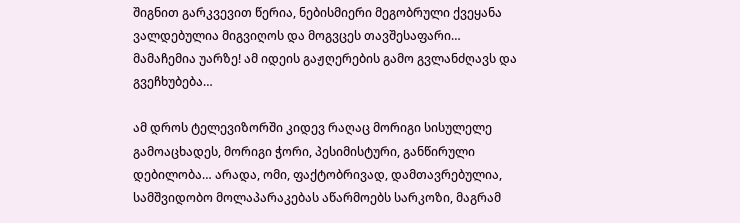შიგნით გარკვევით წერია, ნებისმიერი მეგობრული ქვეყანა ვალდებულია მიგვიღოს და მოგვცეს თავშესაფარი… მამაჩემია უარზე! ამ იდეის გაჟღერების გამო გვლანძღავს და გვეჩხუბება…

ამ დროს ტელევიზორში კიდევ რაღაც მორიგი სისულელე გამოაცხადეს, მორიგი ჭორი, პესიმისტური, განწირული დებილობა… არადა, ომი, ფაქტობრივად, დამთავრებულია, სამშვიდობო მოლაპარაკებას აწარმოებს სარკოზი, მაგრამ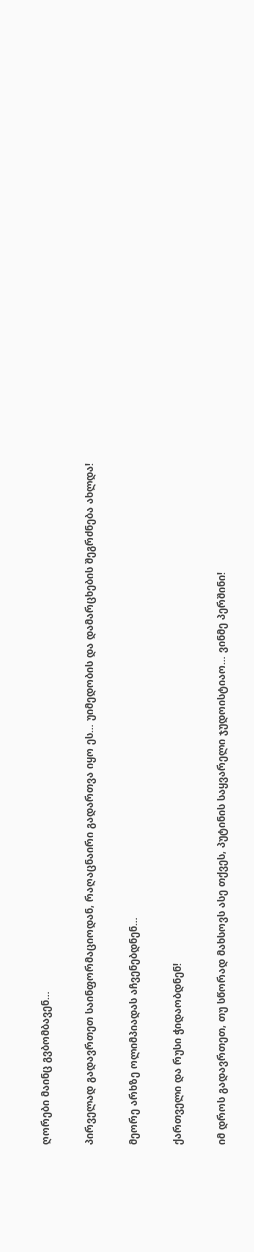ღორები მაინც გვბომბავენ…

პირველად გადავრთეთ საინფორმაციოდან, რაღაცნაირი გადართვა იყო ეს… უიმედობის და დამარცხების შეგრძნება ახლდა!

მეორე არხზე ოლიმპიადას აჩვენებდნენ…

ქართველი და რუსი ჭიდაობდნენ!

იმ დროს გადავრთეთ, თუ სწორად მახსოვს ასე თქვეს, პუტინის საყვარელი ჯუდოისტიაო… ვინმე პერშინი!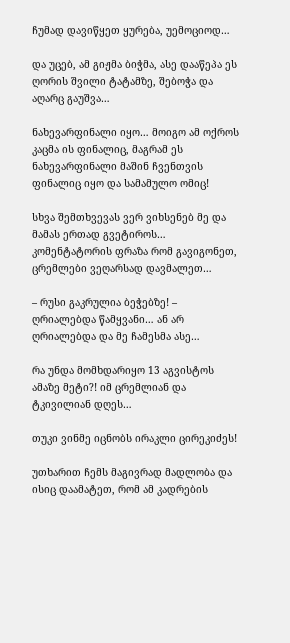ჩუმად დავიწყეთ ყურება, უემოციოდ…

და უცებ, ამ გიჟმა ბიჭმა, ასე დააწეპა ეს ღორის შვილი ტატამზე, შებოჭა და აღარც გაუშვა…

ნახევარფინალი იყო… მოიგო ამ ოქროს კაცმა ის ფინალიც, მაგრამ ეს ნახევარფინალი მაშინ ჩვენთვის ფინალიც იყო და სამამულო ომიც!

სხვა შემთხვევას ვერ ვიხსენებ მე და მამას ერთად გვეტიროს… კომენტატორის ფრაზა რომ გავიგონეთ, ცრემლები ვეღარსად დავმალეთ…

– რუსი გაკრულია ბეჭებზე! – ღრიალებდა წამყვანი… ან არ ღრიალებდა და მე ჩამესმა ასე…

რა უნდა მომხდარიყო 13 აგვისტოს ამაზე მეტი?! იმ ცრემლიან და ტკივილიან დღეს…

თუკი ვინმე იცნობს ირაკლი ცირეკიძეს!

უთხარით ჩემს მაგივრად მადლობა და ისიც დაამატეთ, რომ ამ კადრების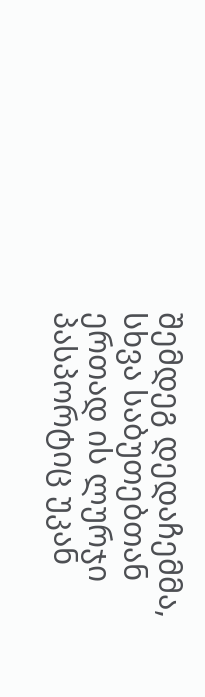შემდეგ დედაჩემმა, სხვა საბუთებთან ერთად ის ლურჯი პასპორტიც უკან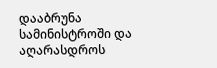დააბრუნა სამინისტროში და აღარასდროს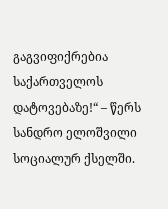გაგვიფიქრებია საქართველოს დატოვებაზე!“ – წერს სანდრო ელოშვილი სოციალურ ქსელში.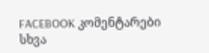FACEBOOK კომენტარები
სხვა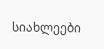სიახლეები